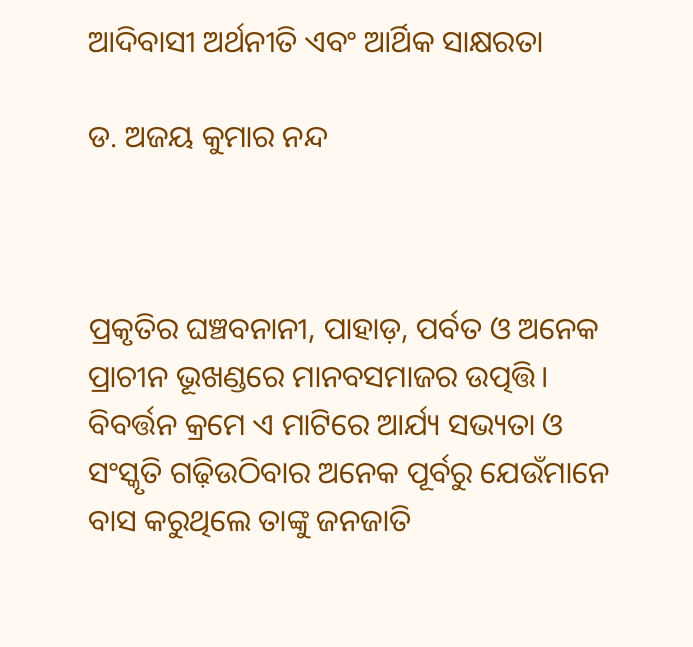ଆଦିବାସୀ ଅର୍ଥନୀତି ଏବଂ ଆର୍ଥିକ ସାକ୍ଷରତା

ଡ. ଅଜୟ କୁମାର ନନ୍ଦ



ପ୍ରକୃତିର ଘଞ୍ଚବନାନୀ, ପାହାଡ଼, ପର୍ବତ ଓ ଅନେକ ପ୍ରାଚୀନ ଭୂଖଣ୍ଡରେ ମାନବସମାଜର ଉତ୍ପତ୍ତି। ବିବର୍ତ୍ତନ କ୍ରମେ ଏ ମାଟିରେ ଆର୍ଯ୍ୟ ସଭ୍ୟତା ଓ ସଂସ୍କୃତି ଗଢ଼ିଉଠିବାର ଅନେକ ପୂର୍ବରୁ ଯେଉଁମାନେ ବାସ କରୁଥିଲେ ତାଙ୍କୁ ଜନଜାତି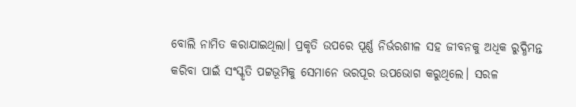ବୋଲି ନାମିତ କରାଯାଇଥିଲା। ପ୍ରକୃତି ଉପରେ ପୂର୍ଣ୍ଣ ନିର୍ଭରଶୀଳ ସହ ଜୀବନକୁ ଅଧିକ ରୁଦ୍ଧିମନ୍ତ କରିବା ପାଇଁ ସଂସ୍କୃତି ପଟ୍ଟଭୂମିକୁ ସେମାନେ ଭରପୂର ଉପଭୋଗ କରୁଥିଲେ। ସରଳ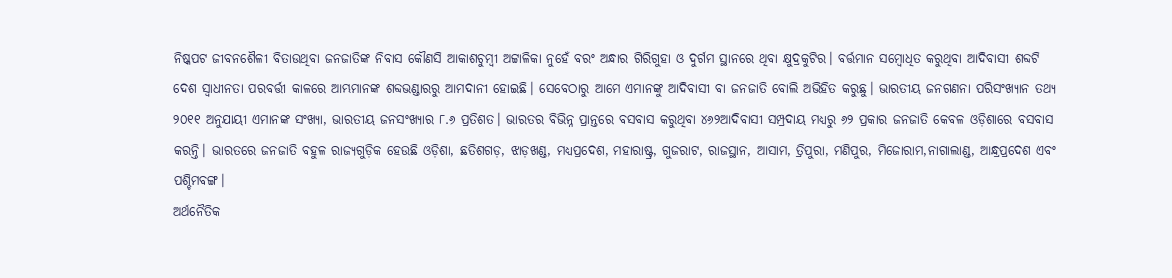ନିଷ୍କପଟ ଜୀବନଶୈଳୀ ବିତାଉଥିବା ଜନଜାତିଙ୍କ ନିବାସ କୌଣସି ଆକାଶଚୁମ୍ବୀ ଅଟ୍ଟାଳିକା ନୁହେଁ ବରଂ ଅନ୍ଧାର ଗିରିଗୁହା ଓ ଦୁର୍ଗମ ସ୍ଥାନରେ ଥିବା କ୍ଷୁଦ୍ରକୁଟିର। ବର୍ତ୍ତମାନ ସମ୍ବୋଧିତ କରୁଥିବା ଆଦିବାସୀ ଶବ୍ଦଟି ଦେଶ ସ୍ବାଧୀନତା ପରବର୍ତ୍ତୀ କାଳରେ ଆମ୍ଭମାନଙ୍କ ଶବ୍ଦଭଣ୍ଡାରରୁ ଆମଦାନୀ ହୋଇଛି। ସେବେଠାରୁ ଆମେ ଏମାନଙ୍କୁ ଆଦିବାସୀ ବା ଜନଜାତି ବୋଲି ଅଭିହିତ କରୁଛୁ। ଭାରତୀୟ ଜନଗଣନା ପରିସଂଖ୍ୟାନ ତଥ୍ୟ ୨୦୧୧ ଅନୁଯାୟୀ ଏମାନଙ୍କ ସଂଖ୍ୟା, ଭାରତୀୟ ଜନସଂଖ୍ୟାର ୮.୬ ପ୍ରତିଶତ। ଭାରତର ବିଭିନ୍ନ ପ୍ରାନ୍ତରେ ବସବାସ କରୁଥିବା ୪୬୨ଆଦିବାସୀ ସମ୍ପ୍ରଦାୟ ମଧ୍ୟରୁ ୬୨ ପ୍ରକାର ଜନଜାତି କେବଳ ଓଡ଼ିଶାରେ ବସବାସ କରନ୍ତି। ଭାରତରେ ଜନଜାତି ବହୁଳ ରାଜ୍ୟଗୁଡ଼ିକ ହେଉଛି ଓଡ଼ିଶା, ଛତିଶଗଡ଼, ଝାଡ଼ଖଣ୍ଡ, ମଧ୍ୟପ୍ରଦେଶ, ମହାରାଷ୍ଟ୍ର, ଗୁଜରାଟ, ରାଜସ୍ଥାନ, ଆସାମ, ତ୍ରିପୁରା, ମଣିପୁର, ମିଜୋରାମ,ନାଗାଲାଣ୍ଡ, ଆନ୍ଧ୍ରପ୍ରଦେଶ ଏବଂ ପଶ୍ଚିମବଙ୍ଗ।
ଅର୍ଥନୈତିକ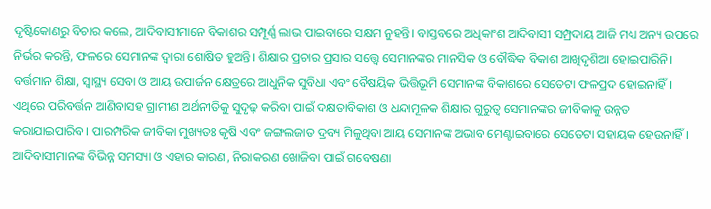ଦୃଷ୍ଟିକୋଣରୁ ବିଚାର କଲେ, ଆଦିବାସୀମାନେ ବିକାଶର ସମ୍ପୂର୍ଣ୍ଣ ଲାଭ ପାଇବାରେ ସକ୍ଷମ ନୁହନ୍ତି। ବାସ୍ତବରେ ଅଧିକାଂଶ ଆଦିବାସୀ ସମ୍ପ୍ରଦାୟ ଆଜି ମଧ୍ୟ ଅନ୍ୟ ଉପରେ ନିର୍ଭର କରନ୍ତି, ଫଳରେ ସେମାନଙ୍କ ଦ୍ୱାରା ଶୋଷିତ ହୁଅନ୍ତି। ଶିକ୍ଷାର ପ୍ରଚାର ପ୍ରସାର ସତ୍ତ୍ୱେ ସେମାନଙ୍କର ମାନସିକ ଓ ବୌଦ୍ଧିକ ବିକାଶ ଆଖିଦୃଶିଆ ହୋଇପାରିନି। ବର୍ତ୍ତମାନ ଶିକ୍ଷା, ସ୍ବାସ୍ଥ୍ୟ ସେବା ଓ ଆୟ ଉପାର୍ଜନ କ୍ଷେତ୍ରରେ ଆଧୁନିକ ସୁବିଧା ଏବଂ ବୈଷୟିକ ଭିତ୍ତିଭୂମି ସେମାନଙ୍କ ବିକାଶରେ ସେତେଟା ଫଳପ୍ରଦ ହୋଇନାହିଁ। ଏଥିରେ ପରିବର୍ତ୍ତନ ଆଣିବାସହ ଗ୍ରାମୀଣ ଅର୍ଥନୀତିକୁ ସୁଦୃଢ଼ କରିବା ପାଇଁ ଦକ୍ଷତାବିକାଶ ଓ ଧନ୍ଦାମୂଳକ ଶିକ୍ଷାର ଗୁରୁତ୍ୱ ସେମାନଙ୍କର ଜୀବିକାକୁ ଉନ୍ନତ କରାଯାଇପାରିବ। ପାରମ୍ପରିକ ଜୀବିକା ମୁଖ୍ୟତଃ କୃଷି ଏବଂ ଜଙ୍ଗଲଜାତ ଦ୍ରବ୍ୟ ମିଳୁଥିବା ଆୟ ସେମାନଙ୍କ ଅଭାବ ମେଣ୍ଟାଇବାରେ ସେତେଟା ସହାୟକ ହେଉନାହିଁ। ଆଦିବାସୀମାନଙ୍କ ବିଭିନ୍ନ ସମସ୍ୟା ଓ ଏହାର କାରଣ, ନିରାକରଣ ଖୋଜିବା ପାଇଁ ଗବେଷଣା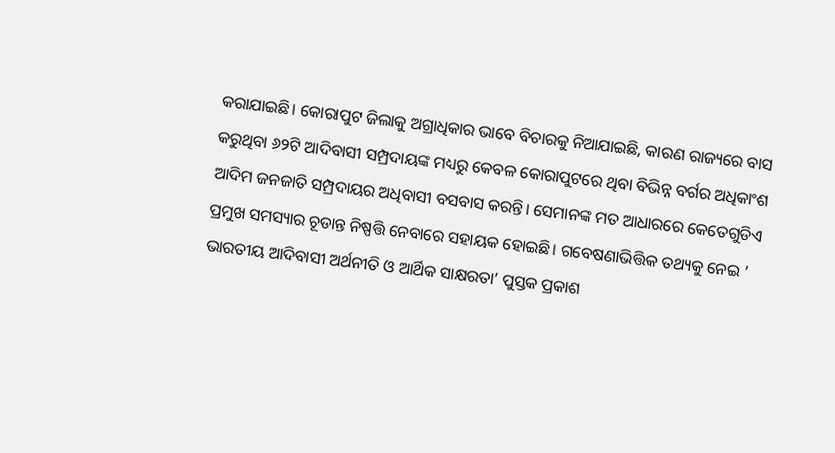କରାଯାଇଛି। କୋରାପୁଟ ଜିଲାକୁ ଅଗ୍ରାଧିକାର ଭାବେ ବିଚାରକୁ ନିଆଯାଇଛି, କାରଣ ରାଜ୍ୟରେ ବାସ କରୁଥିବା ୬୨ଟି ଆଦିବାସୀ ସମ୍ପ୍ରଦାୟଙ୍କ ମଧ୍ୟରୁ କେବଳ କୋରାପୁଟରେ ଥିବା ବିଭିନ୍ନ ବର୍ଗର ଅଧିକାଂଶ ଆଦିମ ଜନଜାତି ସମ୍ପ୍ରଦାୟର ଅଧିବାସୀ ବସବାସ କରନ୍ତି। ସେମାନଙ୍କ ମତ ଆଧାରରେ କେତେଗୁଡିଏ ପ୍ରମୁଖ ସମସ୍ୟାର ଚୂଡାନ୍ତ ନିଷ୍ପତ୍ତି ନେବାରେ ସହାୟକ ହୋଇଛି। ଗବେଷଣାଭିତ୍ତିକ ତଥ୍ୟକୁ ନେଇ ‘ ଭାରତୀୟ ଆଦିବାସୀ ଅର୍ଥନୀତି ଓ ଆର୍ଥିକ ସାକ୍ଷରତା’ ପୁସ୍ତକ ପ୍ରକାଶ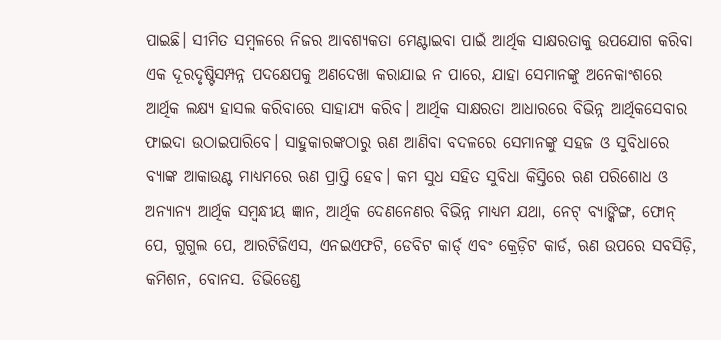ପାଇଛି। ସୀମିତ ସମ୍ବଳରେ ନିଜର ଆବଶ୍ୟକତା ମେଣ୍ଟାଇବା ପାଇଁ ଆର୍ଥିକ ସାକ୍ଷରତାକୁ ଉପଯୋଗ କରିବା ଏକ ଦୂରଦୃଷ୍ଟିସମ୍ପନ୍ନ ପଦକ୍ଷେପକୁ ଅଣଦେଖା କରାଯାଇ ନ ପାରେ, ଯାହା ସେମାନଙ୍କୁ ଅନେକାଂଶରେ ଆର୍ଥିକ ଲକ୍ଷ୍ୟ ହାସଲ କରିବାରେ ସାହାଯ୍ୟ କରିବ। ଆର୍ଥିକ ସାକ୍ଷରତା ଆଧାରରେ ବିଭିନ୍ନ ଆର୍ଥିକସେବାର ଫାଇଦା ଉଠାଇପାରିବେ। ସାହୁକାରଙ୍କଠାରୁ ଋଣ ଆଣିବା ବଦଳରେ ସେମାନଙ୍କୁ ସହଜ ଓ ସୁବିଧାରେ ବ୍ୟାଙ୍କ ଆକାଉଣ୍ଟ ମାଧ୍ୟମରେ ଋଣ ପ୍ରାପ୍ତି ହେବ। କମ ସୁଧ ସହିତ ସୁବିଧା କିସ୍ତିରେ ଋଣ ପରିଶୋଧ ଓ ଅନ୍ୟାନ୍ୟ ଆର୍ଥିକ ସମ୍ବନ୍ଧୀୟ ଜ୍ଞାନ, ଆର୍ଥିକ ଦେଣନେଣର ବିଭିନ୍ନ ମାଧ୍ୟମ ଯଥା, ନେଟ୍‌ ବ୍ୟାଙ୍କିଙ୍ଗ, ଫୋନ୍‌ ପେ, ଗୁଗୁଲ ପେ, ଆରଟିଜିଏସ, ଏନଇଏଫଟି, ଡେବିଟ କାର୍ଡ୍‌ ଏବଂ କ୍ରେଡ଼ିଟ କାର୍ଡ, ଋଣ ଉପରେ ସବସିଡ଼ି, କମିଶନ, ବୋନସ. ଡିଭିଡେଣ୍ଡ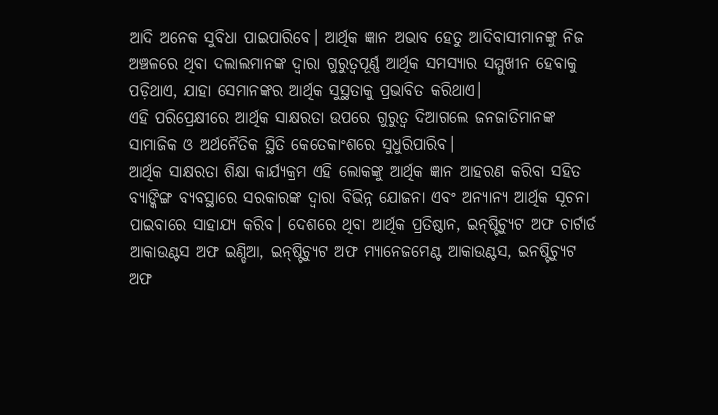ଆଦି ଅନେକ ସୁବିଧା ପାଇପାରିବେ। ଆର୍ଥିକ ଜ୍ଞାନ ଅଭାବ ହେତୁ ଆଦିବାସୀମାନଙ୍କୁ ନିଜ ଅଞ୍ଚଳରେ ଥିବା ଦଲାଲମାନଙ୍କ ଦ୍ୱାରା ଗୁରୁତ୍ୱପୂର୍ଣ୍ଣ ଆର୍ଥିକ ସମସ୍ୟାର ସମ୍ମୁଖୀନ ହେବାକୁ ପଡ଼ିଥାଏ, ଯାହା ସେମାନଙ୍କର ଆର୍ଥିକ ସୁସ୍ଥତାକୁ ପ୍ରଭାବିତ କରିଥାଏ।
ଏହି ପରିପ୍ରେକ୍ଷୀରେ ଆର୍ଥିକ ସାକ୍ଷରତା ଉପରେ ଗୁରୁତ୍ୱ ଦିଆଗଲେ ଜନଜାତିମାନଙ୍କ ସାମାଜିକ ଓ ଅର୍ଥନୈତିକ ସ୍ଥିତି କେତେକାଂଶରେ ସୁଧୁରିପାରିବ।
ଆର୍ଥିକ ସାକ୍ଷରତା ଶିକ୍ଷା କାର୍ଯ୍ୟକ୍ରମ ଏହି ଲୋକଙ୍କୁ ଆର୍ଥିକ ଜ୍ଞାନ ଆହରଣ କରିବା ସହିତ ବ୍ୟାଙ୍କିଙ୍ଗ ବ୍ୟବସ୍ଥାରେ ସରକାରଙ୍କ ଦ୍ୱାରା ବିଭିନ୍ନ ଯୋଜନା ଏବଂ ଅନ୍ୟାନ୍ୟ ଆର୍ଥିକ ସୂଚନା ପାଇବାରେ ସାହାଯ୍ୟ କରିବ। ଦେଶରେ ଥିବା ଆର୍ଥିକ ପ୍ରତିଷ୍ଠାନ, ଇନ୍‌ଷ୍ଟିଚ୍ୟୁଟ ଅଫ ଚାର୍ଟାର୍ଡ ଆକାଉଣ୍ଟସ ଅଫ ଇଣ୍ଡିଆ, ଇନ୍‌ଷ୍ଟିଚ୍ୟୁଟ ଅଫ ମ୍ୟାନେଜମେଣ୍ଟ ଆକାଉଣ୍ଟସ, ଇନଷ୍ଟିଚ୍ୟୁଟ ଅଫ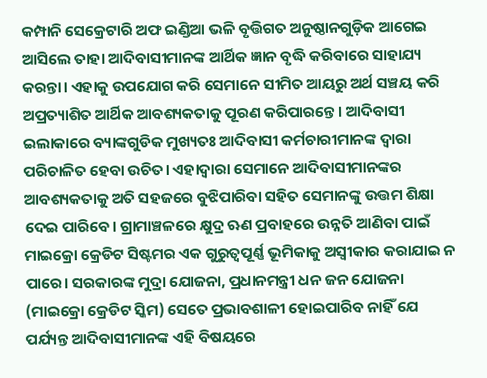କମ୍ପାନି ସେକ୍ରେଟାରି ଅଫ ଇଣ୍ଡିଆ ଭଳି ବୃତ୍ତିଗତ ଅନୁଷ୍ଠାନଗୁଡ଼ିକ ଆଗେଇ ଆସିଲେ ତାହା ଆଦିବାସୀମାନଙ୍କ ଆର୍ଥିକ ଜ୍ଞାନ ବୃଦ୍ଧି କରିବାରେ ସାହାଯ୍ୟ କରନ୍ତା। ଏହାକୁ ଉପଯୋଗ କରି ସେମାନେ ସୀମିତ ଆୟରୁ ଅର୍ଥ ସଞ୍ଚୟ କରି ଅପ୍ରତ୍ୟାଶିତ ଆର୍ଥିକ ଆବଶ୍ୟକତାକୁ ପୂରଣ କରିପାରନ୍ତେ। ଆଦିବାସୀ ଇଲାକାରେ ବ୍ୟାଙ୍କଗୁଡିକ ମୁଖ୍ୟତଃ ଆଦିବାସୀ କର୍ମଚାରୀମାନଙ୍କ ଦ୍ୱାରା ପରିଚାଳିତ ହେବା ଉଚିତ। ଏହାଦ୍ୱାରା ସେମାନେ ଆଦିବାସୀମାନଙ୍କର ଆବଶ୍ୟକତାକୁ ଅତି ସହଜରେ ବୁଝିପାରିବା ସହିତ ସେମାନଙ୍କୁ ଉତ୍ତମ ଶିକ୍ଷା ଦେଇ ପାରିବେ। ଗ୍ରାମାଞ୍ଚଳରେ କ୍ଷୁଦ୍ର ଋଣ ପ୍ରବାହରେ ଉନ୍ନତି ଆଣିବା ପାଇଁ ମାଇକ୍ରୋ କ୍ରେଡିଟ ସିଷ୍ଟମର ଏକ ଗୁରୁତ୍ୱପୂର୍ଣ୍ଣ ଭୂମିକାକୁ ଅସ୍ବୀକାର କରାଯାଇ ନ ପାରେ। ସରକାରଙ୍କ ମୁଦ୍ରା ଯୋଜନା, ପ୍ରଧାନମନ୍ତ୍ରୀ ଧନ ଜନ ଯୋଜନା (ମାଇକ୍ରୋ କ୍ରେଡିଟ ସ୍କିମ) ସେତେ ପ୍ରଭାବଶାଳୀ ହୋଇପାରିବ ନାହିଁ ଯେ ପର୍ଯ୍ୟନ୍ତ ଆଦିବାସୀମାନଙ୍କ ଏହି ବିଷୟରେ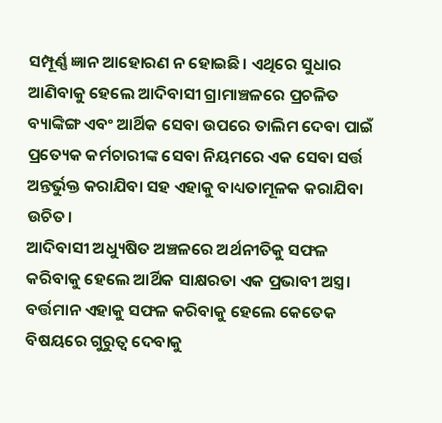ସମ୍ପୂର୍ଣ୍ଣ ଜ୍ଞାନ ଆହୋରଣ ନ ହୋଇଛି। ଏଥିରେ ସୁଧାର ଆଣିବାକୁ ହେଲେ ଆଦିବାସୀ ଗ୍ରାମାଞ୍ଚଳରେ ପ୍ରଚଳିତ ବ୍ୟାଙ୍କିଙ୍ଗ ଏବଂ ଆର୍ଥିକ ସେବା ଉପରେ ତାଲିମ ଦେବା ପାଇଁ ପ୍ରତ୍ୟେକ କର୍ମଚାରୀଙ୍କ ସେବା ନିୟମରେ ଏକ ସେବା ସର୍ତ୍ତ ଅନ୍ତର୍ଭୁକ୍ତ କରାଯିବା ସହ ଏହାକୁ ବାଧ୍ୟତାମୂଳକ କରାଯିବା ଉଚିତ।
ଆଦିବାସୀ ଅଧ୍ୟୁଷିତ ଅଞ୍ଚଳରେ ଅର୍ଥନୀତିକୁ ସଫଳ କରିବାକୁ ହେଲେ ଆର୍ଥିକ ସାକ୍ଷରତା ଏକ ପ୍ରଭାବୀ ଅସ୍ତ୍ର। ବର୍ତ୍ତମାନ ଏହାକୁ ସଫଳ କରିବାକୁ ହେଲେ କେତେକ ବିଷୟରେ ଗୁରୁତ୍ୱ ଦେବାକୁ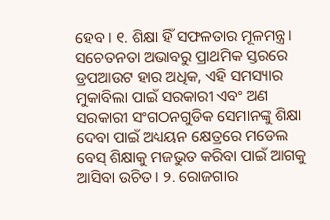ହେବ। ୧. ଶିକ୍ଷା ହିଁ ସଫଳତାର ମୂଳମନ୍ତ୍ର। ସଚେତନତା ଅଭାବରୁ ପ୍ରାଥମିକ ସ୍ତରରେ ଡ୍ରପଆଉଟ ହାର ଅଧିକ, ଏହି ସମସ୍ୟାର ମୁକାବିଲା ପାଇଁ ସରକାରୀ ଏବଂ ଅଣ ସରକାରୀ ସଂଗଠନଗୁଡିକ ସେମାନଙ୍କୁ ଶିକ୍ଷା ଦେବା ପାଇଁ ଅଧ୍ୟୟନ କ୍ଷେତ୍ରରେ ମଡେଲ ବେସ୍‌ ଶିକ୍ଷାକୁ ମଜଭୁତ କରିବା ପାଇଁ ଆଗକୁ ଆସିବା ଉଚିତ। ୨. ରୋଜଗାର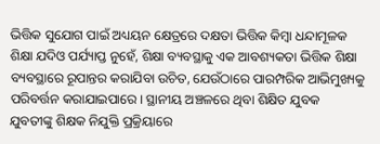ଭିତ୍ତିକ ସୁଯୋଗ ପାଇଁ ଅଧ୍ୟୟନ କ୍ଷେତ୍ରରେ ଦକ୍ଷତା ଭିତ୍ତିକ କିମ୍ବା ଧନ୍ଦାମୂଳକ ଶିକ୍ଷା ଯଦିଓ ପର୍ଯ୍ୟାପ୍ତ ନୁହେଁ, ଶିକ୍ଷା ବ୍ୟବସ୍ଥାକୁ ଏକ ଆବଶ୍ୟକତା ଭିତ୍ତିକ ଶିକ୍ଷା ବ୍ୟବସ୍ଥାରେ ରୂପାନ୍ତର କରାଯିବା ଉଚିତ, ଯେଉଁଠାରେ ପାରମ୍ପରିକ ଆଭିମୁଖ୍ୟକୁ ପରିବର୍ତ୍ତନ କରାଯାଇପାରେ। ସ୍ଥାନୀୟ ଅଞ୍ଚଳରେ ଥିବା ଶିକ୍ଷିତ ଯୁବକ ଯୁବତୀଙ୍କୁ ଶିକ୍ଷକ ନିଯୁକ୍ତି ପ୍ରକ୍ରିୟାରେ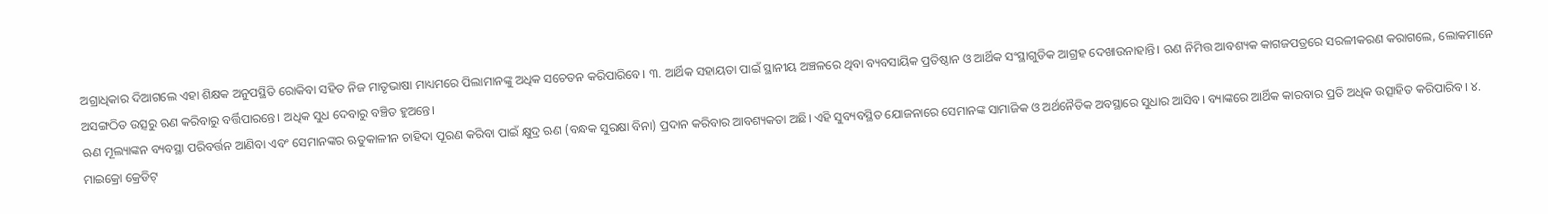ଅଗ୍ରାଧିକାର ଦିଆଗଲେ ଏହା ଶିକ୍ଷକ ଅନୁପସ୍ଥିତି ରୋକିବା ସହିତ ନିଜ ମାତୃଭାଷା ମାଧ୍ୟମରେ ପିଲାମାନଙ୍କୁ ଅଧିକ ସଚେତନ କରିପାରିବେ। ୩. ଆର୍ଥିକ ସହାୟତା ପାଇଁ ସ୍ଥାନୀୟ ଅଞ୍ଚଳରେ ଥିବା ବ୍ୟବସାୟିକ ପ୍ରତିଷ୍ଠାନ ଓ ଆର୍ଥିକ ସଂସ୍ଥାଗୁଡିକ ଆଗ୍ରହ ଦେଖାଉନାହାନ୍ତି। ଋଣ ନିମିତ୍ତ ଆବଶ୍ୟକ କାଗଜପତ୍ରରେ ସରଳୀକରଣ କରାଗଲେ, ଲୋକମାନେ ଅସଙ୍ଗଠିତ ଉତ୍ସରୁ ଋଣ କରିବାରୁ ବର୍ତ୍ତିପାରନ୍ତେ। ଅଧିକ ସୁଧ ଦେବାରୁ ବଞ୍ଚିତ ହୁଅନ୍ତେ।
ଋଣ ମୂଲ୍ୟାଙ୍କନ ବ୍ୟବସ୍ଥା ପରିବର୍ତ୍ତନ ଆଣିବା ଏବଂ ସେମାନଙ୍କର ଋତୁକାଳୀନ ଚାହିଦା ପୂରଣ କରିବା ପାଇଁ କ୍ଷୁଦ୍ର ଋଣ (ବନ୍ଧକ ସୁରକ୍ଷା ବିନା) ପ୍ରଦାନ କରିବାର ଆବଶ୍ୟକତା ଅଛି। ଏହି ସୁବ୍ୟବସ୍ଥିତ ଯୋଜନାରେ ସେମାନଙ୍କ ସାମାଜିକ ଓ ଅର୍ଥନୈତିକ ଅବସ୍ଥାରେ ସୁଧାର ଆସିବ। ବ୍ୟାଙ୍କରେ ଆର୍ଥିକ କାରବାର ପ୍ରତି ଅଧିକ ଉତ୍ସାହିତ କରିପାରିବ। ୪. ମାଇକ୍ରୋ କ୍ରେଡିଟ୍‌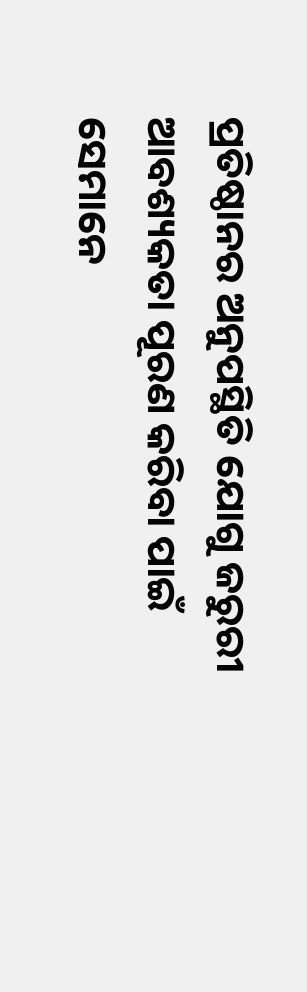ପ୍ରତିଷ୍ଠାନର ଅନୁପସ୍ଥିତି ଯୋଗୁ ଜରୁରୀ ଆବଶ୍ୟକତା ପୂରଣ କରିବା ପାଇଁ ସେମାନେ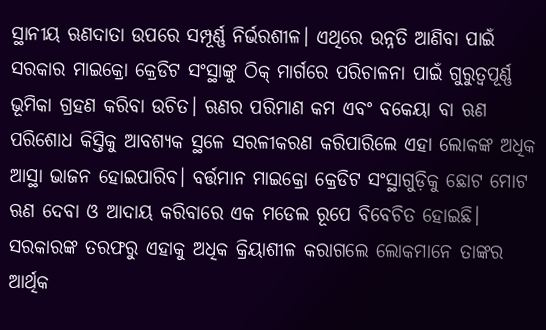ସ୍ଥାନୀୟ ଋଣଦାତା ଉପରେ ସମ୍ପୂର୍ଣ୍ଣ ନିର୍ଭରଶୀଳ। ଏଥିରେ ଉନ୍ନତି ଆଣିବା ପାଇଁ ସରକାର ମାଇକ୍ରୋ କ୍ରେଡିଟ ସଂସ୍ଥାଙ୍କୁ ଠିକ୍‌ ମାର୍ଗରେ ପରିଚାଳନା ପାଇଁ ଗୁରୁତ୍ୱପୂର୍ଣ୍ଣ ଭୂମିକା ଗ୍ରହଣ କରିବା ଉଚିତ। ଋଣର ପରିମାଣ କମ ଏବଂ ବକେୟା ବା ଋଣ ପରିଶୋଧ କିସ୍ତିକୁ ଆବଶ୍ୟକ ସ୍ଥଳେ ସରଳୀକରଣ କରିପାରିଲେ ଏହା ଲୋକଙ୍କ ଅଧିକ ଆସ୍ଥା ଭାଜନ ହୋଇପାରିବ। ବର୍ତ୍ତମାନ ମାଇକ୍ରୋ କ୍ରେଡିଟ ସଂସ୍ଥାଗୁଡ଼ିକୁ ଛୋଟ ମୋଟ ଋଣ ଦେବା ଓ ଆଦାୟ କରିବାରେ ଏକ ମଡେଲ ରୂପେ ବିବେଚିତ ହୋଇଛି। ସରକାରଙ୍କ ତରଫରୁ ଏହାକୁ ଅଧିକ କ୍ରିୟାଶୀଳ କରାଗଲେ ଲୋକମାନେ ତାଙ୍କର ଆର୍ଥିକ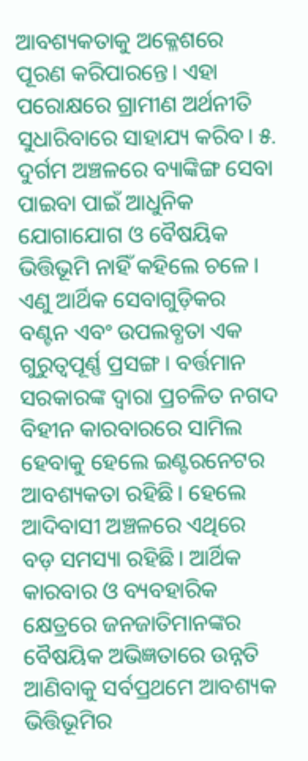ଆବଶ୍ୟକତାକୁ ଅକ୍ଳେଶରେ ପୂରଣ କରିପାରନ୍ତେ। ଏହା ପରୋକ୍ଷରେ ଗ୍ରାମୀଣ ଅର୍ଥନୀତି ସୁଧାରିବାରେ ସାହାଯ୍ୟ କରିବ। ୫. ଦୁର୍ଗମ ଅଞ୍ଚଳରେ ବ୍ୟାଙ୍କିଙ୍ଗ ସେବା ପାଇବା ପାଇଁ ଆଧୁନିକ ଯୋଗାଯୋଗ ଓ ବୈଷୟିକ ଭିତ୍ତିଭୂମି ନାହିଁ କହିଲେ ଚଳେ। ଏଣୁ ଆର୍ଥିକ ସେବାଗୁଡ଼ିକର ବଣ୍ଟନ ଏବଂ ଉପଲବ୍ଧତା ଏକ ଗୁରୁତ୍ୱପୂର୍ଣ୍ଣ ପ୍ରସଙ୍ଗ। ବର୍ତ୍ତମାନ ସରକାରଙ୍କ ଦ୍ୱାରା ପ୍ରଚଳିତ ନଗଦ ବିହୀନ କାରବାରରେ ସାମିଲ ହେବାକୁ ହେଲେ ଇଣ୍ଟରନେଟର ଆବଶ୍ୟକତା ରହିଛି। ହେଲେ ଆଦିବାସୀ ଅଞ୍ଚଳରେ ଏଥିରେ ବଡ଼ ସମସ୍ୟା ରହିଛି। ଆର୍ଥିକ କାରବାର ଓ ବ୍ୟବହାରିକ କ୍ଷେତ୍ରରେ ଜନଜାତିମାନଙ୍କର ବୈଷୟିକ ଅଭିଜ୍ଞତାରେ ଉନ୍ନତି ଆଣିବାକୁ ସର୍ବପ୍ରଥମେ ଆବଶ୍ୟକ ଭିତ୍ତିଭୂମିର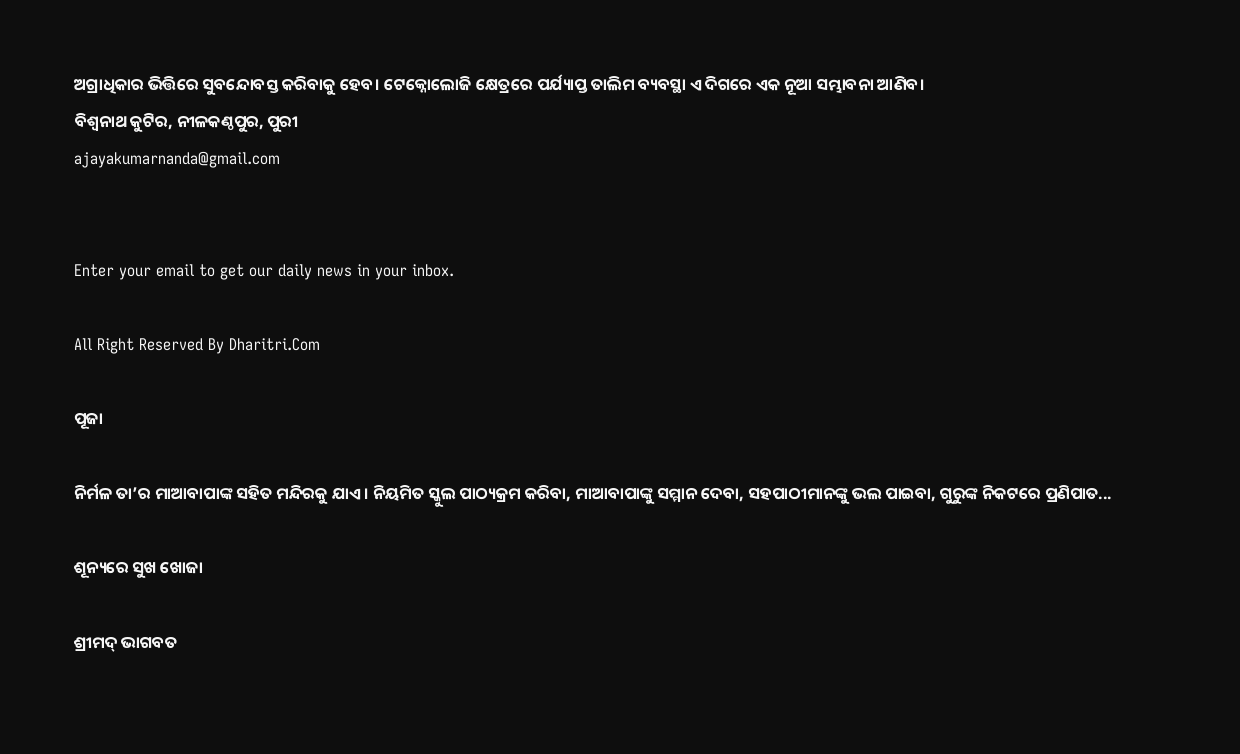ଅଗ୍ରାଧିକାର ଭିତ୍ତିରେ ସୁବନ୍ଦୋବସ୍ତ କରିବାକୁ ହେବ। ଟେକ୍ନୋଲୋଜି କ୍ଷେତ୍ରରେ ପର୍ଯ୍ୟାପ୍ତ ତାଲିମ ବ୍ୟବସ୍ଥା ଏ ଦିଗରେ ଏକ ନୂଆ ସମ୍ଭାବନା ଆଣିବ।
ବିଶ୍ୱନାଥ କୁଟିର, ନୀଳକଣ୍ଠପୁର, ପୁରୀ
ajayakumarnanda@gmail.com


Enter your email to get our daily news in your inbox.

All Right Reserved By Dharitri.Com

ପୂଜା

ନିର୍ମଳ ତା’ର ମାଆବାପାଙ୍କ ସହିତ ମନ୍ଦିରକୁ ଯାଏ। ନିୟମିତ ସ୍କୁଲ ପାଠ୍ୟକ୍ରମ କରିବା, ମାଆବାପାଙ୍କୁ ସମ୍ମାନ ଦେବା, ସହପାଠୀମାନଙ୍କୁ ଭଲ ପାଇବା, ଗୁରୁଙ୍କ ନିକଟରେ ପ୍ରଣିପାତ...

ଶୂନ୍ୟରେ ସୁଖ ଖୋଜା

ଶ୍ରୀମଦ୍‌ ଭାଗବତ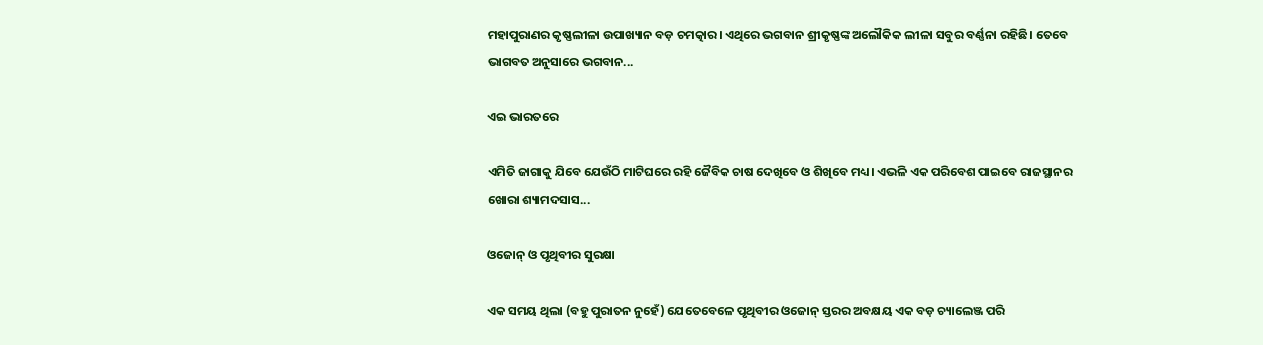ମହାପୁରାଣର କୃଷ୍ଣଲୀଳା ଉପାଖ୍ୟାନ ବଡ଼ ଚମତ୍କାର। ଏଥିରେ ଭଗବାନ ଶ୍ରୀକୃଷ୍ଣଙ୍କ ଅଲୌକିକ ଲୀଳା ସବୁର ବର୍ଣ୍ଣନା ରହିଛି। ତେବେ ଭାଗବତ ଅନୁସାରେ ଭଗବାନ...

ଏଇ ଭାରତରେ

ଏମିତି ଜାଗାକୁ ଯିବେ ଯେଉଁଠି ମାଟିଘରେ ରହି ଜୈବିକ ଚାଷ ଦେଖିବେ ଓ ଶିଖିବେ ମଧ୍ୟ। ଏଭଳି ଏକ ପରିବେଶ ପାଇବେ ରାଜସ୍ଥାନର ଖୋରା ଶ୍ୟାମଦସାସ...

ଓଜୋନ୍‌ ଓ ପୃଥିବୀର ସୁରକ୍ଷା

ଏକ ସମୟ ଥିଲା (ବହୁ ପୁରାତନ ନୁହେଁ) ଯେତେବେଳେ ପୃଥିବୀର ଓଜୋନ୍‌ ସ୍ତରର ଅବକ୍ଷୟ ଏକ ବଡ଼ ଚ୍ୟାଲେଞ୍ଜ ପରି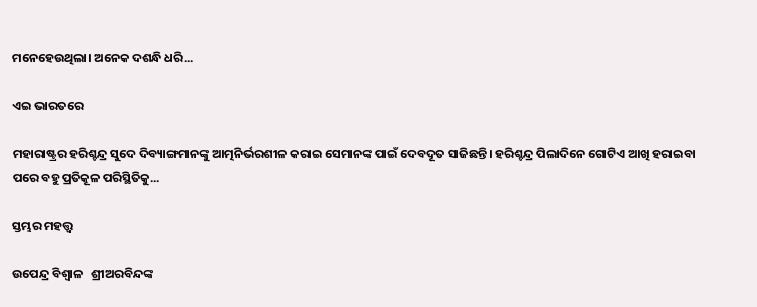ମନେହେଉଥିଲା। ଅନେକ ଦଶନ୍ଧି ଧରି...

ଏଇ ଭାରତରେ

ମହାରାଷ୍ଟ୍ରର ହରିଶ୍ଚନ୍ଦ୍ର ସୁଦେ ଦିବ୍ୟାଙ୍ଗମାନଙ୍କୁ ଆତ୍ମନିର୍ଭରଶୀଳ କରାଇ ସେମାନଙ୍କ ପାଇଁ ଦେବଦୂତ ସାଜିଛନ୍ତି। ହରିଶ୍ଚନ୍ଦ୍ର ପିଲାଦିନେ ଗୋଟିଏ ଆଖି ହରାଇବା ପରେ ବହୁ ପ୍ରତିକୂଳ ପରିସ୍ଥିତିକୁ...

ସ୍ତମ୍ଭର ମହତ୍ତ୍ୱ

ଉପେନ୍ଦ୍ର ବିଶ୍ୱାଳ   ଶ୍ରୀଅରବିନ୍ଦଙ୍କ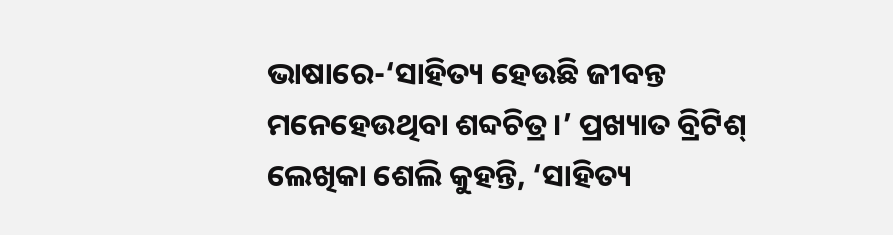ଭାଷାରେ-‘ସାହିତ୍ୟ ହେଉଛି ଜୀବନ୍ତ ମନେହେଉଥିବା ଶବ୍ଦଚିତ୍ର।’ ପ୍ରଖ୍ୟାତ ବ୍ରିଟିଶ୍‌ ଲେଖିକା ଶେଲି କୁହନ୍ତି, ‘ସାହିତ୍ୟ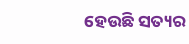ହେଉଛି ସତ୍ୟର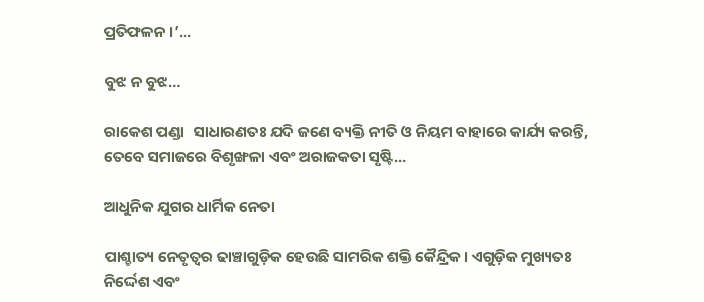ପ୍ରତିଫଳନ ।’...

ବୁଝ ନ ବୁଝ…

ରାକେଶ ପଣ୍ଡା   ସାଧାରଣତଃ ଯଦି ଜଣେ ବ୍ୟକ୍ତି ନୀତି ଓ ନିୟମ ବାହାରେ କାର୍ଯ୍ୟ କରନ୍ତି, ତେବେ ସମାଜରେ ବିଶୃଙ୍ଖଳା ଏବଂ ଅରାଜକତା ସୃଷ୍ଟି...

ଆଧୁନିକ ଯୁଗର ଧାର୍ମିକ ନେତା

ପାଶ୍ଚାତ୍ୟ ନେତୃତ୍ୱର ଢାଞ୍ଚାଗୁଡ଼ିକ ହେଉଛି ସାମରିକ ଶକ୍ତି କୈନ୍ଦ୍ରିକ। ଏଗୁଡ଼ିକ ମୁଖ୍ୟତଃ ନିର୍ଦ୍ଦେଶ ଏବଂ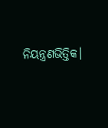ନିୟନ୍ତ୍ରଣଭିତ୍ତିକ।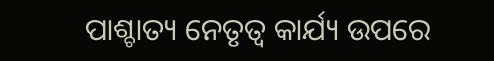ପାଶ୍ଚାତ୍ୟ ନେତୃତ୍ୱ କାର୍ଯ୍ୟ ଉପରେ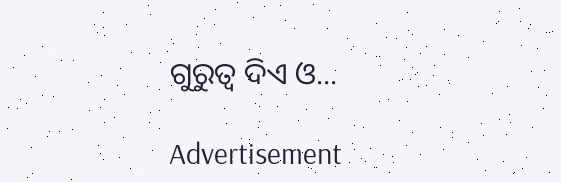ଗୁରୁତ୍ୱ ଦିଏ ଓ...

Advertisement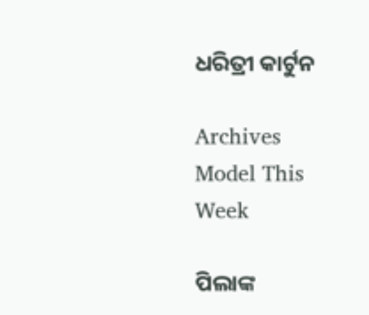ଧରିତ୍ରୀ କାର୍ଟୁନ

Archives
Model This Week

ପିଲାଙ୍କ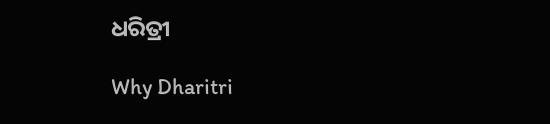ଧରିତ୍ରୀ

Why Dharitri